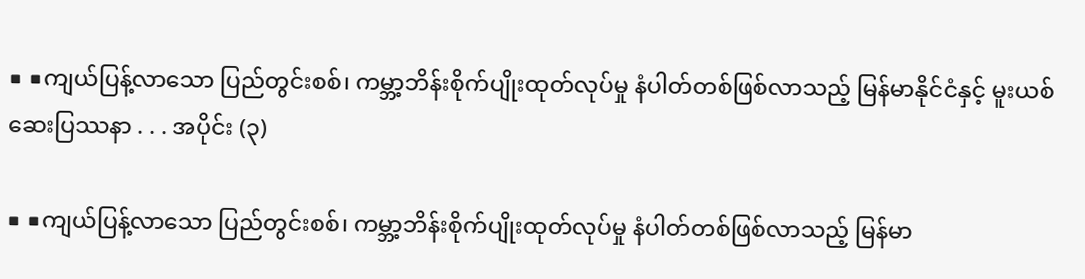■ ■ကျယ်ပြန့်လာသော ပြည်တွင်းစစ်၊ ကမ္ဘာ့ဘိန်းစိုက်ပျိုးထုတ်လုပ်မှု နံပါတ်တစ်ဖြစ်လာသည့် မြန်မာနိုင်ငံနှင့် မူးယစ်ဆေးပြဿနာ . . . အပိုင်း (၃)

■ ■ကျယ်ပြန့်လာသော ပြည်တွင်းစစ်၊ ကမ္ဘာ့ဘိန်းစိုက်ပျိုးထုတ်လုပ်မှု နံပါတ်တစ်ဖြစ်လာသည့် မြန်မာ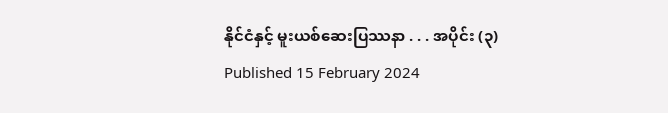နိုင်ငံနှင့် မူးယစ်ဆေးပြဿနာ . . . အပိုင်း (၃)
Published 15 February 2024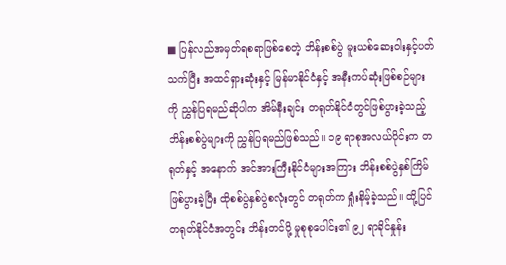■ ပြန်လည်အမှတ်ရစရာဖြစ်စေတဲ့ ဘိန်းစစ်ပွဲ မူးယစ်ဆေးဝါးနှင့်ပတ်သက်ပြီး အထင်ရှားဆုံးနှင့် မြန်မာနိုင်ငံနှင့် အနီးကပ်ဆုံးဖြစ်စဉ်များကို ညွှန်ပြရမည်ဆိုပါက အိမ်နီးချင်း တရုတ်နိုင်ငံတွင်ဖြစ်ပွားခဲ့သည့် ဘိန်းစစ်ပွဲများကို ညွှန်ပြရမည်ဖြစ်သည်။ ၁၉ ရာစုအလယ်ပိုင်းက တရုတ်နှင့် အနောက် အင်အားကြီးနိုင်ငံများအကြား ဘိန်းစစ်ပွဲနှစ်ကြိမ် ဖြစ်ပွားခဲ့ပြီး ထိုစစ်ပွဲနှစ်ပွဲစလုံးတွင် တရုတ်က ရှုံးနိမ့်ခဲ့သည်။ ထို့ပြင် တရုတ်နိုင်ငံအတွင်း ဘိန်းတင်ပို့ မှုစုစုပေါင်း၏ ၉၂ ရာခိုင်နှုန်း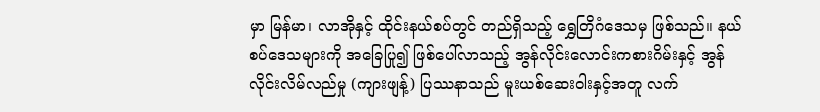မှာ မြန်မာ၊ လာအိုနှင့် ထိုင်းနယ်စပ်တွင် တည်ရှိသည့် ရွှေတြိဂံဒေသမှ ဖြစ်သည်။ နယ်စပ်ဒေသများကို အခြေပြု၍ ဖြစ်ပေါ်လာသည့် အွန်လိုင်းလောင်းကစားဂိမ်းနှင့် အွန်လိုင်းလိမ်လည်မှု (ကျားဖျန့်) ပြဿနာသည် မူးယစ်ဆေးဝါးနှင့်အတူ လက်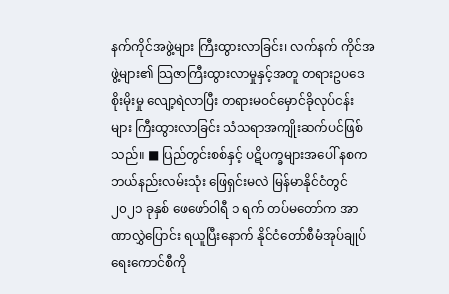နက်ကိုင်အဖွဲ့များ ကြီးထွားလာခြင်း၊ လက်နက် ကိုင်အဖွဲ့များ၏ သြဇာကြီးထွားလာမှုနှင့်အတူ တရားဥပဒေစိုးမိုးမှု လျော့ရဲလာပြီး တရားမဝင်မှောင်ခိုလုပ်ငန်းများ ကြီးထွားလာခြင်း သံသရာအကျိုးဆက်ပင်ဖြစ်သည်။ ■ ပြည်တွင်းစစ်နှင့် ပဋိပက္ခများအပေါ် နစက ဘယ်နည်းလမ်းသုံး ဖြေရှင်းမလဲ မြန်မာနိုင်ငံတွင် ၂၀၂၁ ခုနှစ် ဖေဖော်ဝါရီ ၁ ရက် တပ်မတော်က အာဏာလွှဲပြောင်း ရယူပြီးနောက် နိုင်ငံတော်စီမံအုပ်ချုပ်ရေးကောင်စီကို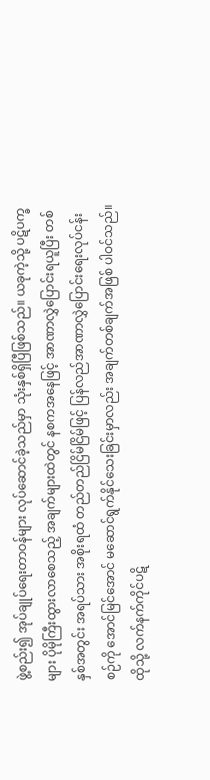ဖွဲ့စည်း၍ အုပ်ချုပ်ရေးတာဝန်များ လုပ်ဆောင်ခဲ့သည်မှာ သုံးနှစ်ရှိပြီဖြစ်သည်။ ယခုကဲ့သို့ ပဋိပက္ခများ ပိုမိုကြီးထွားလာစေသည့် အချက်များထဲတွင် နစကအနေဖြင့် အာဏာလွှဲပြောင်းရယူပြီး တစ်နှစ်အတွင်း အရပ်သား အစိုးရထံ တည်တည်ငြိမ်ငြိမ်ဖြင့် ပြန်လည်အာဏာလွှဲပြောင်းရေးလုပ်ငန်းစဉ်ကို အောင်မြင်အောင် မဆောင်ရွက်နိုင်သေးခြင်းမှာလည်း အချက်တစ်ချက်အဖြစ် ပါဝင်သည်။ ထိုသို့ လက်နက်ကိုင်ပဋိ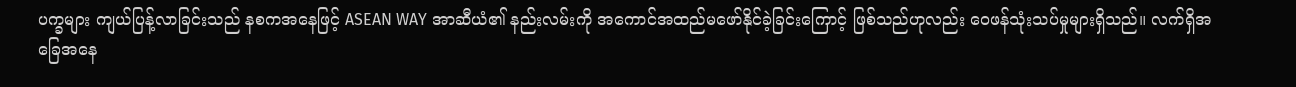ပက္ခများ ကျယ်ပြန့်လာခြင်းသည် နစကအနေဖြင့် ASEAN WAY အာဆီယံ၏ နည်းလမ်းကို အကောင်အထည်မဖော်နိုင်ခဲ့ခြင်းကြောင့် ဖြစ်သည်ဟုလည်း ဝေဖန်သုံးသပ်မှုများရှိသည်။ လက်ရှိအခြေအနေ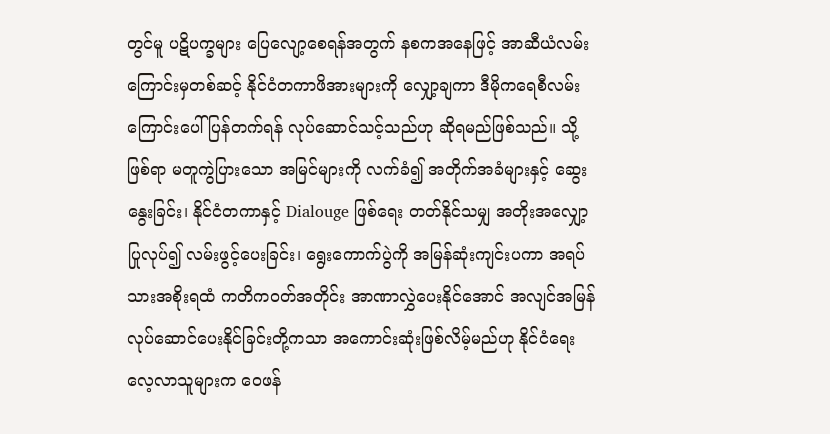တွင်မူ ပဋိပက္ခများ ပြေလျော့စေရန်အတွက် နစကအနေဖြင့် အာဆီယံလမ်းကြောင်းမှတစ်ဆင့် နိုင်ငံတကာဖိအားများကို လျှော့ချကာ ဒီမိုကရေစီလမ်းကြောင်းပေါ် ပြန်တက်ရန် လုပ်ဆောင်သင့်သည်ဟု ဆိုရမည်ဖြစ်သည်။ သို့ဖြစ်ရာ မတူကွဲပြားသော အမြင်များကို လက်ခံ၍ အတိုက်အခံများနှင့် ဆွေးနွေးခြင်း၊ နိုင်ငံတကာနှင့် Dialouge ဖြစ်ရေး တတ်နိုင်သမျှ အတိုးအလျှော့ပြုလုပ်၍ လမ်းဖွင့်ပေးခြင်း၊ ရွေးကောက်ပွဲကို အမြန်ဆုံးကျင်းပကာ အရပ်သားအစိုးရထံ ကတိကဝတ်အတိုင်း အာဏာလွှဲပေးနိုင်အောင် အလျင်အမြန် လုပ်ဆောင်ပေးနိုင်ခြင်းတို့ကသာ အကောင်းဆုံးဖြစ်လိမ့်မည်ဟု နိုင်ငံရေးလေ့လာသူများက ဝေဖန်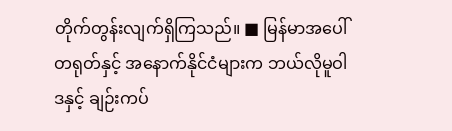တိုက်တွန်းလျက်ရှိကြသည်။ ■ မြန်မာအပေါ် တရုတ်နှင့် အနောက်နိုင်ငံများက ဘယ်လိုမူဝါဒနှင့် ချဉ်းကပ်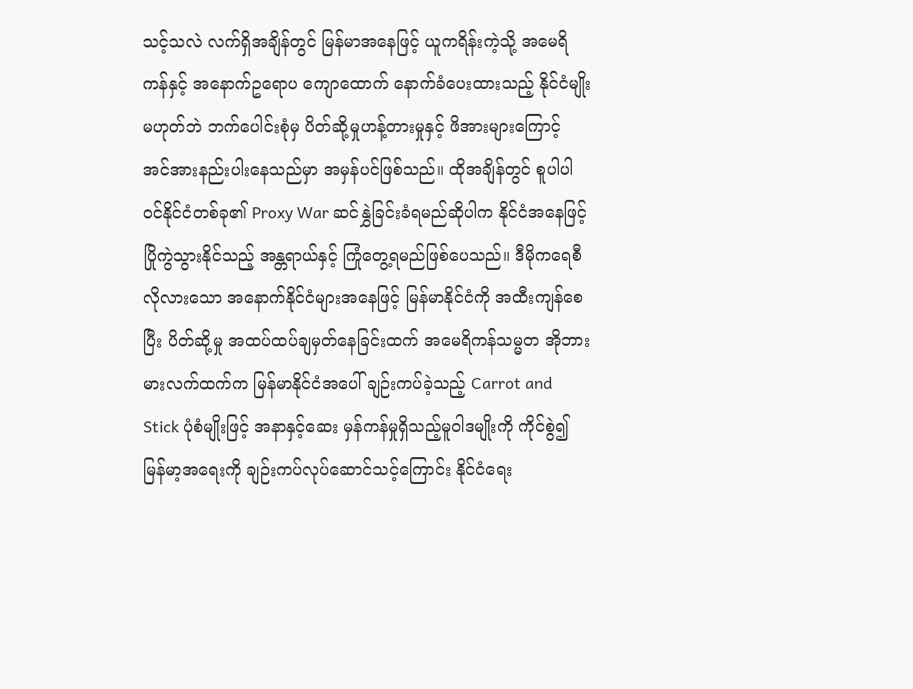သင့်သလဲ လက်ရှိအချိန်တွင် မြန်မာအနေဖြင့် ယူကရိန်းကဲ့သို့ အမေရိကန်နှင့် အနောက်ဥရောပ ကျောထောက် နောက်ခံပေးထားသည့် နိုင်ငံမျိုးမဟုတ်ဘဲ ဘက်ပေါင်းစုံမှ ပိတ်ဆို့မှုဟန့်တားမှုနှင့် ဖိအားများကြောင့် အင်အားနည်းပါးနေသည်မှာ အမှန်ပင်ဖြစ်သည်။ ထိုအချိန်တွင် စူပါပါဝင်နိုင်ငံတစ်ခု၏ Proxy War ဆင်နွှဲခြင်းခံရမည်ဆိုပါက နိုင်ငံအနေဖြင့် ပြိုကွဲသွားနိုင်သည့် အန္တရာယ်နှင့် ကြုံတွေ့ရမည်ဖြစ်ပေသည်။ ဒီမိုကရေစီ လိုလားသော အနောက်နိုင်ငံများအနေဖြင့် မြန်မာနိုင်ငံကို အထီးကျန်စေပြီး ပိတ်ဆို့မှု အထပ်ထပ်ချမှတ်နေခြင်းထက် အမေရိကန်သမ္မတ အိုဘားမားလက်ထက်က မြန်မာနိုင်ငံအပေါ် ချဉ်းကပ်ခဲ့သည့် Carrot and Stick ပုံစံမျိုးဖြင့် အနာနှင့်ဆေး မှန်ကန်မှုရှိသည့်မူဝါဒမျိုးကို ကိုင်စွဲ၍ မြန်မာ့အရေးကို ချဉ်းကပ်လုပ်ဆောင်သင့်ကြောင်း နိုင်ငံရေး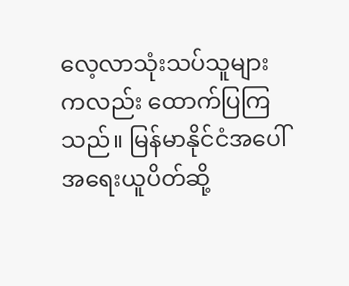လေ့လာသုံးသပ်သူများကလည်း ထောက်ပြကြသည်။ မြန်မာနိုင်ငံအပေါ် အရေးယူပိတ်ဆို့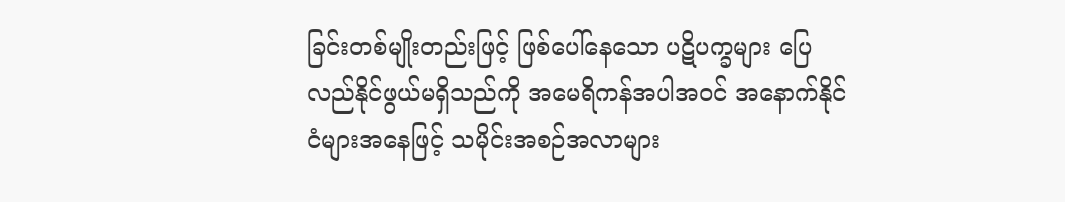ခြင်းတစ်မျိုးတည်းဖြင့် ဖြစ်ပေါ်နေသော ပဋိပက္ခများ ပြေလည်နိုင်ဖွယ်မရှိသည်ကို အမေရိကန်အပါအဝင် အနောက်နိုင်ငံများအနေဖြင့် သမိုင်းအစဉ်အလာများ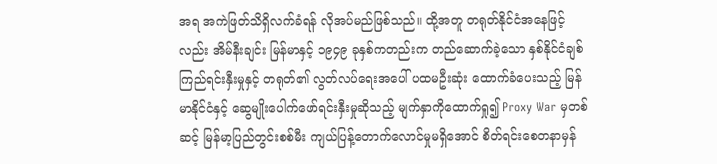အရ အကဲဖြတ်သိရှိလက်ခံရန် လိုအပ်မည်ဖြစ်သည်။ ထို့အတူ တရုတ်နိုင်ငံအနေဖြင့်လည်း အိမ်နီးချင်း မြန်မာနှင့် ၁၉၄၉ ခုနှစ်ကတည်းက တည်ဆောက်ခဲ့သော နှစ်နိုင်ငံချစ်ကြည်ရင်းနှီးမှုနှင့် တရုတ်၏ လွတ်လပ်ရေးအပေါ် ပထမဦးဆုံး ထောက်ခံပေးသည့် မြန်မာနိုင်ငံနှင့် ဆွေမျိုးပေါက်ဖော်ရင်းနှီးမှုဆိုသည့် မျက်နှာကိုထောက်ရှု၍ Proxy War မှတစ်ဆင့် မြန်မာ့ပြည်တွင်းစစ်မီး ကျယ်ပြန့်တောက်လောင်မှုမရှိအောင် စိတ်ရင်းစေတနာမှန်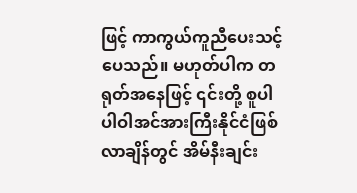ဖြင့် ကာကွယ်ကူညီပေးသင့်ပေသည်။ မဟုတ်ပါက တရုတ်အနေဖြင့် ၎င်းတို့ စူပါပါဝါအင်အားကြီးနိုင်ငံဖြစ်လာချိန်တွင် အိမ်နီးချင်း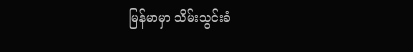မြန်မာမှာ သိမ်းသွင်းခံ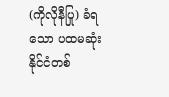(ကိုလိုနီပြု) ခံရသော ပထမဆုံးနိုင်ငံတစ်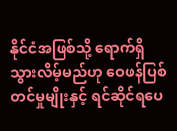နိုင်ငံအဖြစ်သို့ ရောက်ရှိသွားလိမ့်မည်ဟု ဝေဖန်ပြစ်တင်မှုမျိုးနှင့် ရင်ဆိုင်ရပေ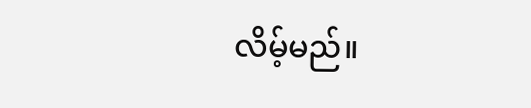လိမ့်မည်။